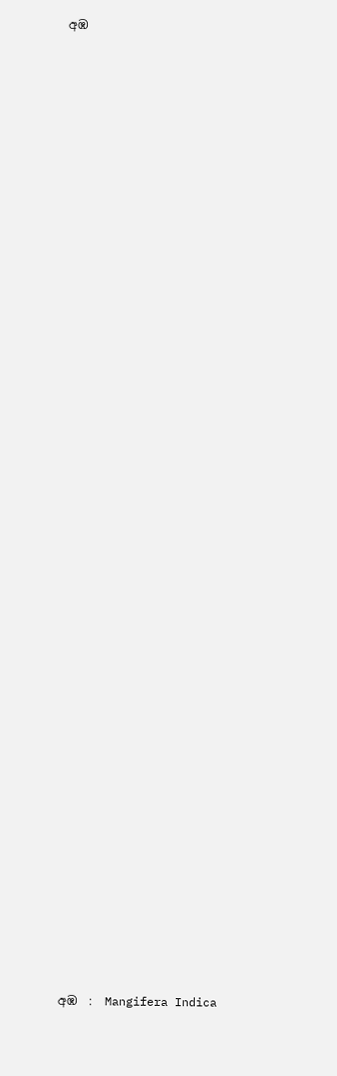අඹ











































අඹ  :  Mangifera Indica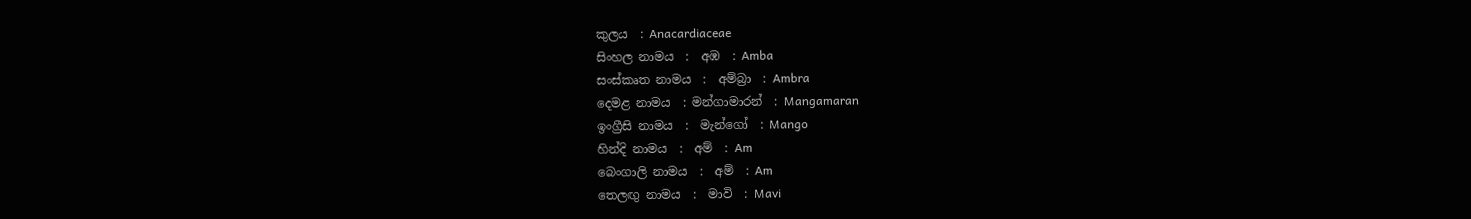කුලය  : Anacardiaceae
සිංහල නාමය  :  අඹ  : Amba
සංස්‌කෘත නාමය  :  අම්බ්‍රා  : Ambra
දෙමළ නාමය  : මන්ගාමාරන්  : Mangamaran
ඉංග්‍රීසි නාමය  :  මැන්ගෝ  : Mango
හින්දි නාමය  :  අම්  : Am
බෙංගාලි නාමය  :  අම්  : Am
තෙලඟු නාමය  :  මාවි  : Mavi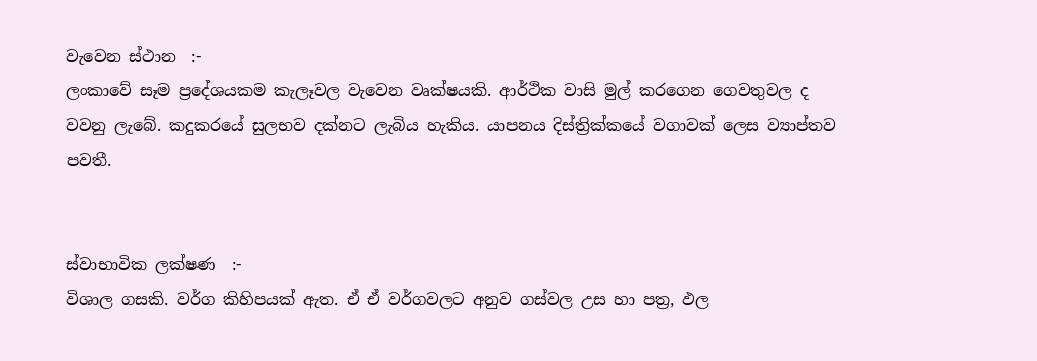වැවෙන ස්‌ථාන  :-
ලංකාවේ සෑම ප්‍රදේශයකම කැලෑවල වැවෙන වෘක්‌ෂයකි. ආර්ථික වාසි මුල් කරගෙන ගෙවතුවල ද වවනු ලැබේ. කදුකරයේ සුලභව දක්‌නට ලැබිය හැකිය. යාපනය දිස්‌ත්‍රික්‌කයේ වගාවක්‌ ලෙස ව්‍යාප්තව පවතී.


ස්‌වාභාවික ලක්‌ෂණ  :-
විශාල ගසකි. වර්ග කිහිපයක්‌ ඇත. ඒ ඒ වර්ගවලට අනුව ගස්‌වල උස හා පත්‍ර, ඵල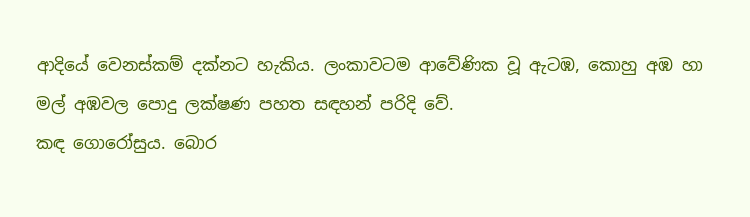ආදියේ වෙනස්‌කම් දක්‌නට හැකිය. ලංකාවටම ආවේණික වූ ඇටඹ, කොහු අඹ හා මල් අඹවල පොදු ලක්‌ෂණ පහත සඳහන් පරිදි වේ.
කඳ ගොරෝසුය. බොර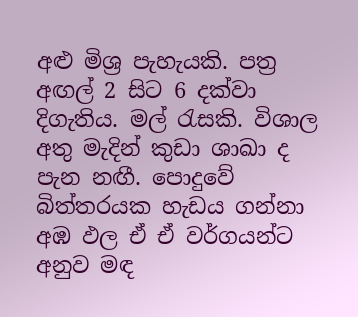අළු මිශ්‍ර පැහැයකි. පත්‍ර අඟල් 2 සිට 6 දක්‌වා දිගැතිය. මල් රැසකි. විශාල අතු මැදින් කුඩා ශාඛා ද පැන නඟී. පොදුවේ බිත්තරයක හැඩය ගන්නා අඹ ඵල ඒ ඒ වර්ගයන්ට අනුව මඳ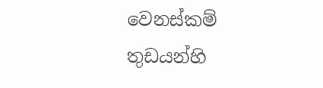වෙනස්‌කම් තුඩයන්හි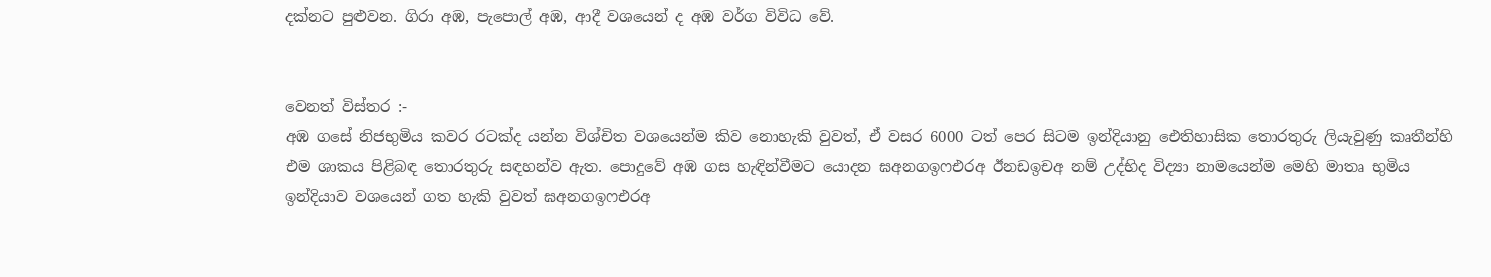දක්‌නට පුළුවන. ගිරා අඹ, පැපොල් අඹ, ආදී වශයෙන් ද අඹ වර්ග විවිධ වේ.


වෙනත් විස්‌තර :-
අඹ ගසේ නිජභුමිය කවර රටක්‌ද යන්න විශ්චිත වශයෙන්ම කිව නොහැකි වුවත්, ඒ වසර 6000 ටත් පෙර සිටම ඉන්දියානු ඓතිහාසික තොරතුරු ලියැවුණු කෘතීන්හි එම ශාකය පිළිබඳ තොරතුරු සඳහන්ව ඇත. පොදුවේ අඹ ගස හැඳින්වීමට යොදන ඝඅනගඉෆඑරඅ ඊනඩඉචඅ නම් උද්භිද විද්‍යා නාමයෙන්ම මෙහි මාතෘ භුමිය ඉන්දියාව වශයෙන් ගත හැකි වුවත් ඝඅනගඉෆඑරඅ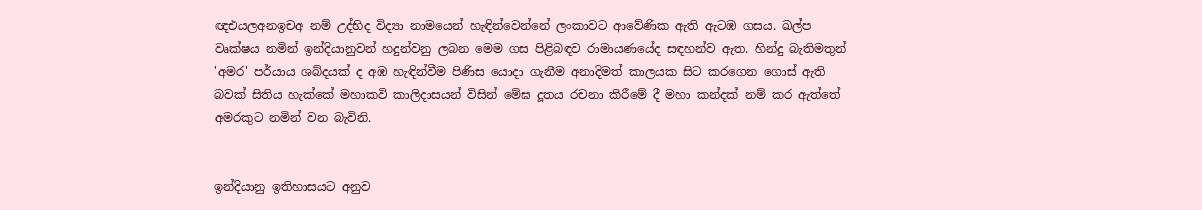ඥඑයලඅනඉචඅ නම් උද්භිද විද්‍යා නාමයෙන් හැඳින්වෙන්නේ ලංකාවට ආවේණික ඇති ඇටඹ ගසය. ඛල්ප වෘක්‌ෂය නමින් ඉන්දියානුවන් හදුන්වනු ලබන මෙම ගස පිළිබඳව රාමායණයේද සඳහන්ව ඇත. හින්දු බැතිමතුන් 'අමර' පර්යාය ශබ්දයක්‌ ද අඹ හැඳින්වීම පිණිස යොදා ගැනීම අනාදිමත් කාලයක සිට කරගෙන ගොස්‌ ඇති බවක්‌ සිතිය හැක්‌කේ මහාකවි කාලිදාසයන් විසින් මේඝ දූතය රචනා කිරීමේ දී මහා කන්දක්‌ නම් කර ඇත්තේ අමරකුට නමින් වන බැවිනි.


ඉන්දියානු ඉතිහාසයට අනුව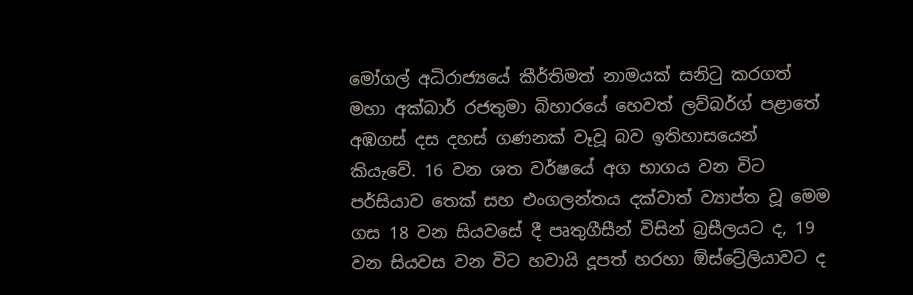මෝගල් අධිරාජ්‍යයේ කීර්තිමත් නාමයක්‌ සනිටු කරගත් මහා අක්‌බාර් රජතුමා බිහාරයේ හෙවත් ලව්බර්ග් පළාතේ අඹගස්‌ දස දහස්‌ ගණනක්‌ වෑවූ බව ඉතිහාසයෙන් කියැවේ. 16 වන ශත වර්ෂයේ අග භාගය වන විට පර්සියාව තෙක්‌ සහ එංගලන්තය දක්‌වාත් ව්‍යාප්ත වූ මෙම ගස 18 වන සියවසේ දී පෘතුගීසීන් විසින් බ්‍රසීලයට ද, 19 වන සියවස වන විට හවායි දූපත් හරහා ඕස්‌ට්‍රේලියාවට ද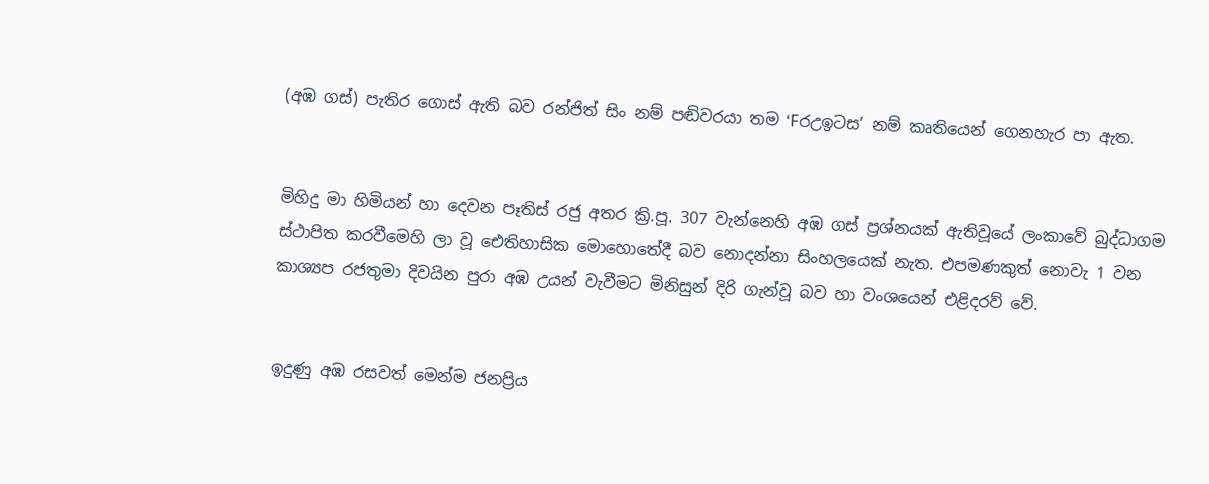(අඹ ගස්‌) පැතිර ගොස්‌ ඇති බව රන්ජිත් සිං නම් පඬිවරයා තම ‘Fරඋඉටස’ නම් කෘතියෙන් ගෙනහැර පා ඇත.


මිහිදු මා හිමියන් හා දෙවන පෑතිස්‌ රජු අතර ක්‍රි.පූ. 307 වැන්නෙහි අඹ ගස්‌ ප්‍රශ්නයක්‌ ඇතිවූයේ ලංකාවේ බුද්ධාගම ස්‌ථාපිත කරවීමෙහි ලා වූ ඓතිහාසික මොහොතේදී බව නොදන්නා සිංහලයෙක්‌ නැත. එපමණකුත් නොවැ 1 වන කාශ්‍යප රජතුමා දිවයින පුරා අඹ උයන් වැවීමට මිනිසුන් දිරි ගැන්වූ බව හා වංශයෙන් එළිදරව් වේ.


ඉදුණු අඹ රසවත් මෙන්ම ජනප්‍රිය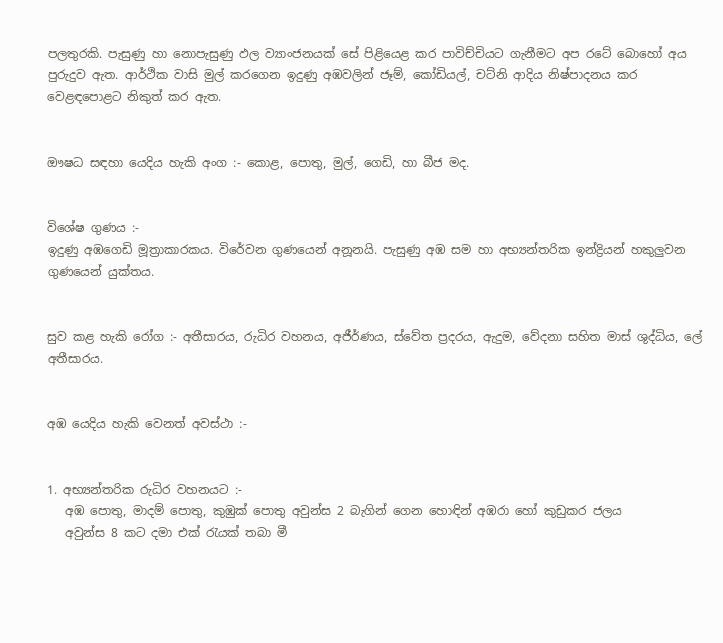පලතුරකි. පැසුණු හා නොපැසුණු ඵල ව්‍යාංජනයක්‌ සේ පිළියෙළ කර පාවිච්චියට ගැනීමට අප රටේ බොහෝ අය පුරුදුව ඇත. ආර්ථික වාසි මුල් කරගෙන ඉදුණු අඹවලින් ජෑම්, කෝඩියල්, චට්‌නි ආදිය නිෂ්පාදනය කර වෙළඳපොළට නිකුත් කර ඇත.


ඖෂධ සඳහා යෙදිය හැකි අංග :- කොළ, පොතු, මුල්, ගෙඩි, හා බීජ මද.


විශේෂ ගුණය :-
ඉදුණු අඹගෙඩි මූත්‍රාකාරකය. විරේවන ගුණයෙන් අනූනයි. පැසුණු අඹ සම හා අභ්‍යන්තරික ඉන්ද්‍රියන් හකුලුවන ගුණයෙන් යුක්‌තය.


සුව කළ හැකි රෝග :- අතීසාරය, රුධිර වහනය, අජීර්ණය, ස්‌වේත ප්‍රදරය, ඇදුම, වේදනා සහිත මාස්‌ ශුද්ධිය, ලේ අතීසාරය.


අඹ යෙදිය හැකි වෙනත් අවස්‌ථා :-


1. අභ්‍යන්තරික රුධිර වහනයට :-
   අඹ පොතු, මාදම් පොතු, කුඹුක්‌ පොතු අවුන්ස 2 බැගින් ගෙන හොඳින් අඹරා හෝ කුඩුකර ජලය
   අවුන්ස 8 කට දමා එක්‌ රැයක්‌ තබා මී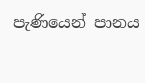පැණියෙන් පානය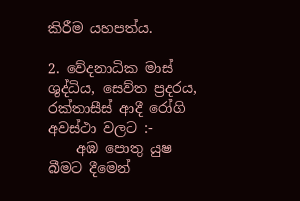කිරීම යහපත්ය.

2. වේදනාධික මාස්‌ ශුද්ධිය, සෙව්ත ප්‍රදරය, රක්‌තාසීස්‌ ආදී රෝගි අවස්‌ථා වලට :-
    අඹ පොතු යුෂ බීමට දීමෙන්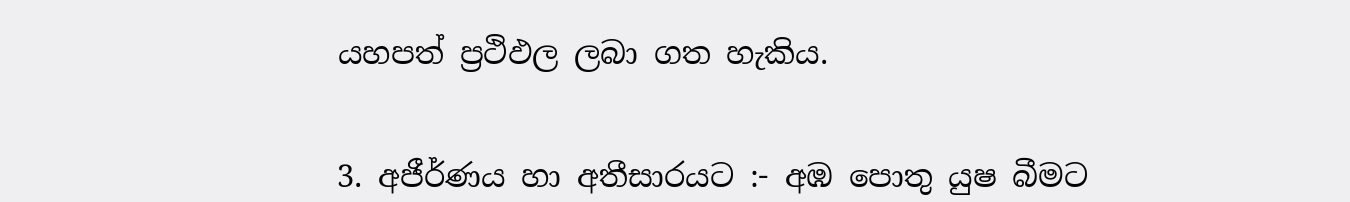යහපත් ප්‍රථිඵල ලබා ගත හැකිය.


3. අජීර්ණය හා අතීසාරයට :- අඹ පොතු යුෂ බීමට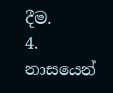දීම.
4. නාසයෙන්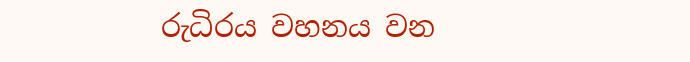රුධිරය වහනය වන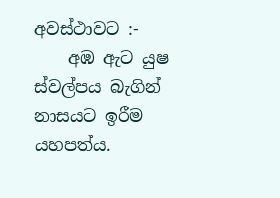අවස්‌ථාවට :-
    අඹ ඇට යුෂ ස්‌වල්පය බැගින් නාසයට ඉරීම යහපත්ය.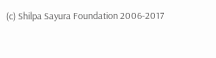(c) Shilpa Sayura Foundation 2006-2017